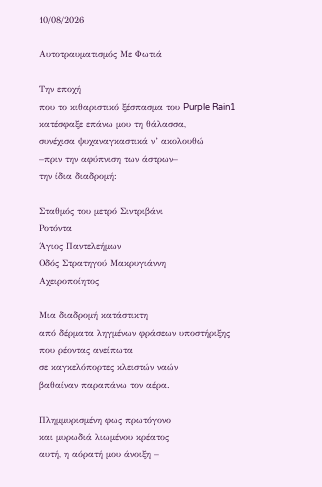10/08/2026

Αυτοτραυματισμός Με Φωτιά

Την εποχή
που το κιθαριστικό ξέσπασμα του Purple Rain1
κατέσφαξε επάνω μου τη θάλασσα,
συνέχισα ψυχαναγκαστικά ν’ ακολουθώ
–πριν την αφύπνιση των άστρων–
την ίδια διαδρομή:

Σταθμός του μετρό Σιντριβάνι
Ροτόντα
Άγιος Παντελεήμων
Οδός Στρατηγού Μακρυγιάννη
Αχειροποίητος

Μια διαδρομή κατάστικτη
από δέρματα ληγμένων φράσεων υποστήριξης
που ρέοντας ανείπωτα
σε καγκελόπορτες κλειστών ναών
βαθαίναν παραπάνω τον αέρα.

Πλημμυρισμένη φως πρωτόγονο
και μυρωδιά λιωμένου κρέατος
αυτή, η αόρατή μου άνοιξη –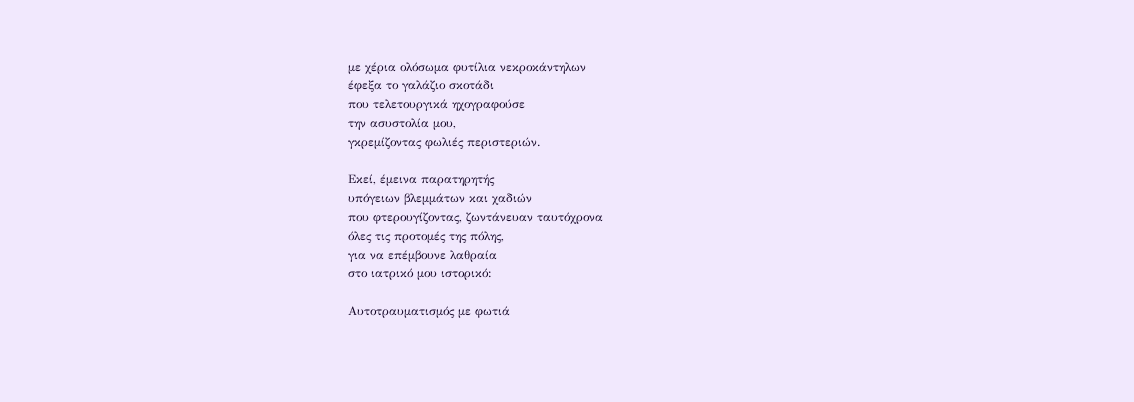με χέρια ολόσωμα φυτίλια νεκροκάντηλων
έφεξα το γαλάζιο σκοτάδι
που τελετουργικά ηχογραφούσε
την ασυστολία μου,
γκρεμίζοντας φωλιές περιστεριών.

Εκεί, έμεινα παρατηρητής
υπόγειων βλεμμάτων και χαδιών
που φτερουγίζοντας, ζωντάνευαν ταυτόχρονα
όλες τις προτομές της πόλης,
για να επέμβουνε λαθραία
στο ιατρικό μου ιστορικό:

Αυτοτραυματισμός με φωτιά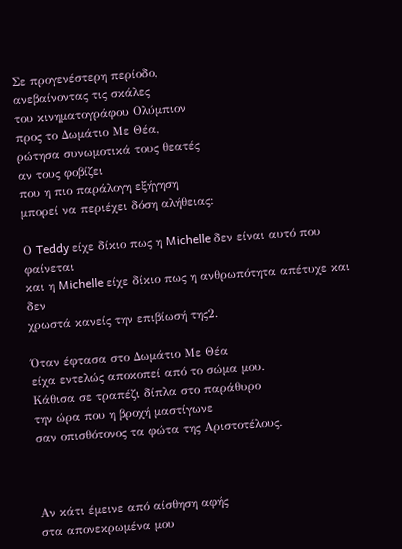Σε προγενέστερη περίοδο,
ανεβαίνοντας τις σκάλες
του κινηματογράφου Ολύμπιον
προς το Δωμάτιο Με Θέα,
ρώτησα συνωμοτικά τους θεατές
αν τους φοβίζει
που η πιο παράλογη εξήγηση
μπορεί να περιέχει δόση αλήθειας:

Ο Teddy είχε δίκιο πως η Michelle δεν είναι αυτό που φαίνεται
και η Michelle είχε δίκιο πως η ανθρωπότητα απέτυχε και δεν
χρωστά κανείς την επιβίωσή της2.

Όταν έφτασα στο Δωμάτιο Με Θέα
είχα εντελώς αποκοπεί από το σώμα μου.
Κάθισα σε τραπέζι δίπλα στο παράθυρο
την ώρα που η βροχή μαστίγωνε
σαν οπισθότονος τα φώτα της Αριστοτέλους.



Αν κάτι έμεινε από αίσθηση αφής
στα απονεκρωμένα μου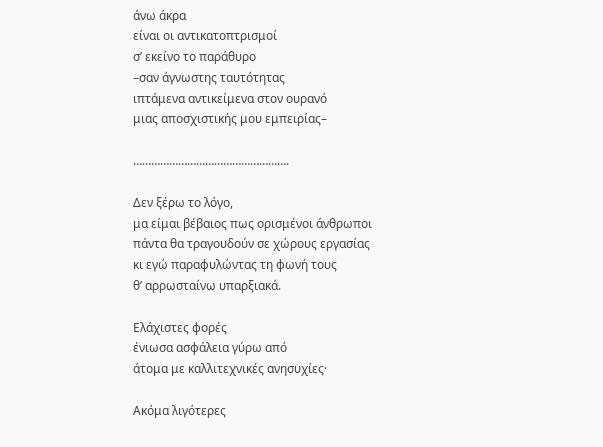άνω άκρα
είναι οι αντικατοπτρισμοί
σ’ εκείνο το παράθυρο
–σαν άγνωστης ταυτότητας
ιπτάμενα αντικείμενα στον ουρανό
μιας αποσχιστικής μου εμπειρίας–

…………………………………………….

Δεν ξέρω το λόγο,
μα είμαι βέβαιος πως ορισμένοι άνθρωποι
πάντα θα τραγουδούν σε χώρους εργασίας
κι εγώ παραφυλώντας τη φωνή τους
θ’ αρρωσταίνω υπαρξιακά.

Ελάχιστες φορές
ένιωσα ασφάλεια γύρω από
άτομα με καλλιτεχνικές ανησυχίες·

Ακόμα λιγότερες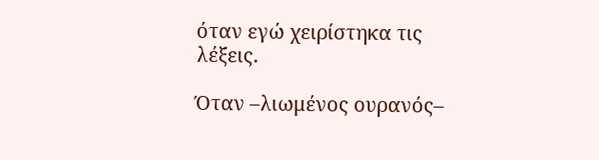όταν εγώ χειρίστηκα τις λέξεις.

Όταν –λιωμένος ουρανός–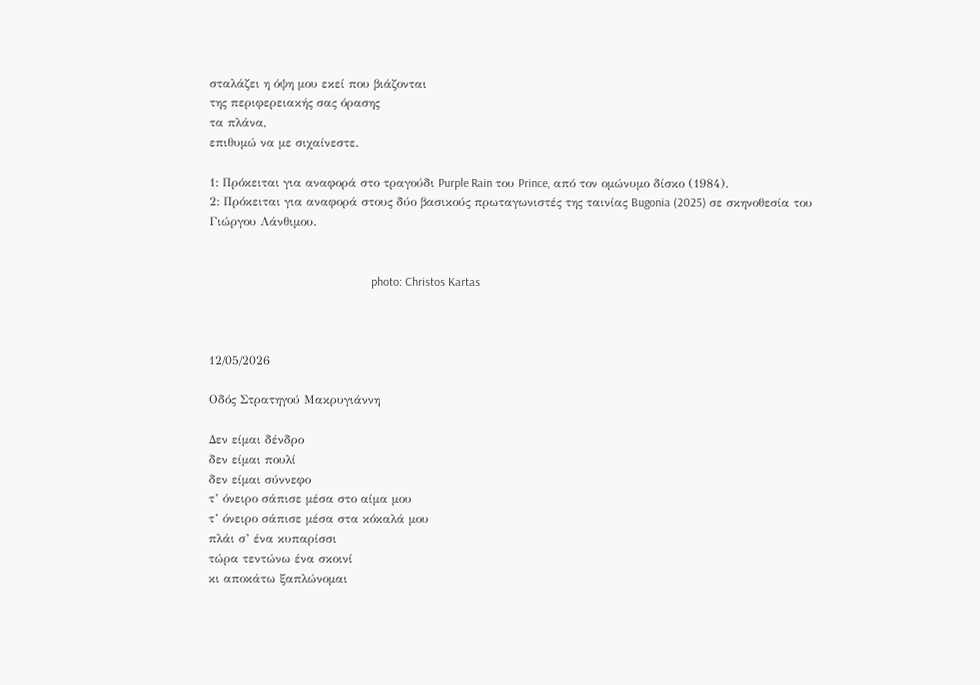σταλάζει η όψη μου εκεί που βιάζονται
της περιφερειακής σας όρασης
τα πλάνα,
επιθυμώ να με σιχαίνεστε.

1: Πρόκειται για αναφορά στο τραγούδι Purple Rain του Prince, από τον ομώνυμο δίσκο (1984).
2: Πρόκειται για αναφορά στους δύο βασικούς πρωταγωνιστές της ταινίας Bugonia (2025) σε σκηνοθεσία του Γιώργου Λάνθιμου.


                                                      photo: Christos Kartas



12/05/2026

Οδός Στρατηγού Μακρυγιάννη

Δεν είμαι δένδρο
δεν είμαι πουλί
δεν είμαι σύννεφο
τ’ όνειρο σάπισε μέσα στο αίμα μου
τ’ όνειρο σάπισε μέσα στα κόκαλά μου
πλάι σ’ ένα κυπαρίσσι
τώρα τεντώνω ένα σκοινί
κι αποκάτω ξαπλώνομαι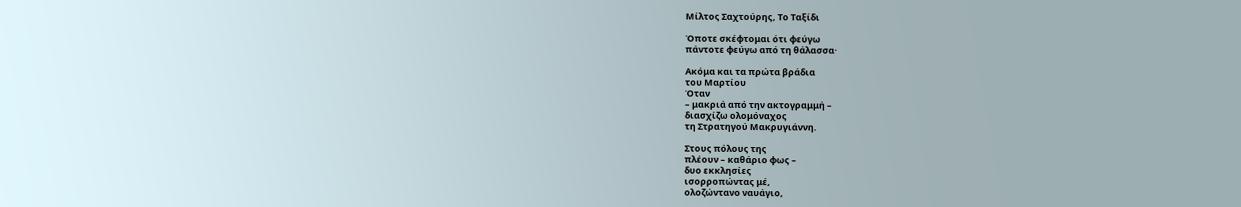Μίλτος Σαχτούρης, Το Ταξίδι

Όποτε σκέφτομαι ότι φεύγω
πάντοτε φεύγω από τη θάλασσα·

Ακόμα και τα πρώτα βράδια
του Μαρτίου
Όταν
– μακριά από την ακτογραμμή –
διασχίζω ολομόναχος
τη Στρατηγού Μακρυγιάννη.

Στους πόλους της
πλέουν – καθάριο φως –
δυο εκκλησίες
ισορροπώντας μέ,
ολοζώντανο ναυάγιο,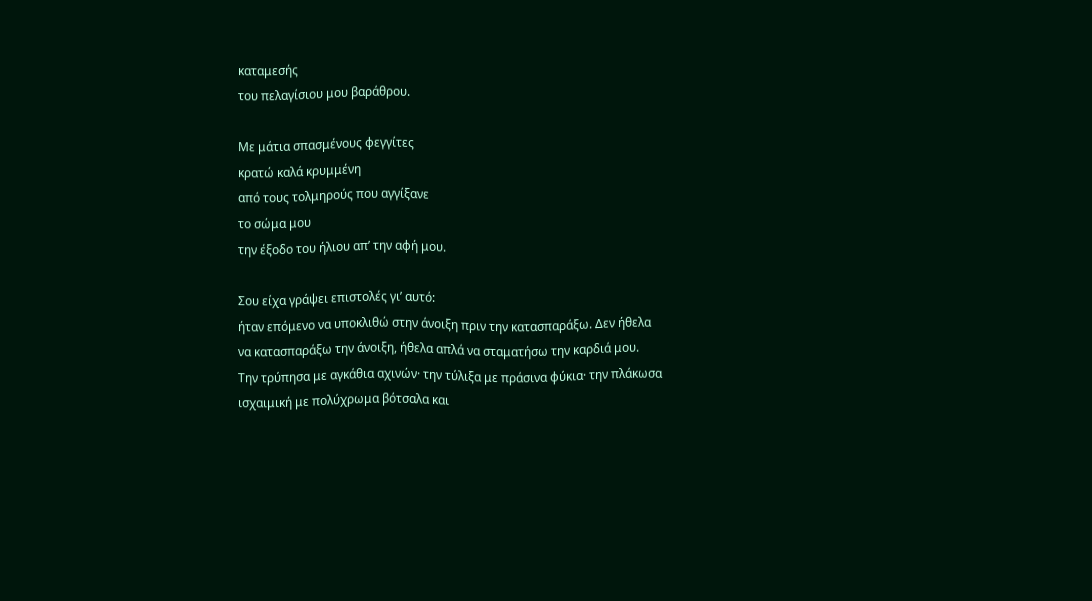καταμεσής
του πελαγίσιου μου βαράθρου.

Με μάτια σπασμένους φεγγίτες
κρατώ καλά κρυμμένη
από τους τολμηρούς που αγγίξανε
το σώμα μου
την έξοδο του ήλιου απ’ την αφή μου.

Σου είχα γράψει επιστολές γι’ αυτό:
ήταν επόμενο να υποκλιθώ στην άνοιξη πριν την κατασπαράξω. Δεν ήθελα
να κατασπαράξω την άνοιξη, ήθελα απλά να σταματήσω την καρδιά μου.
Την τρύπησα με αγκάθια αχινών· την τύλιξα με πράσινα φύκια· την πλάκωσα
ισχαιμική με πολύχρωμα βότσαλα και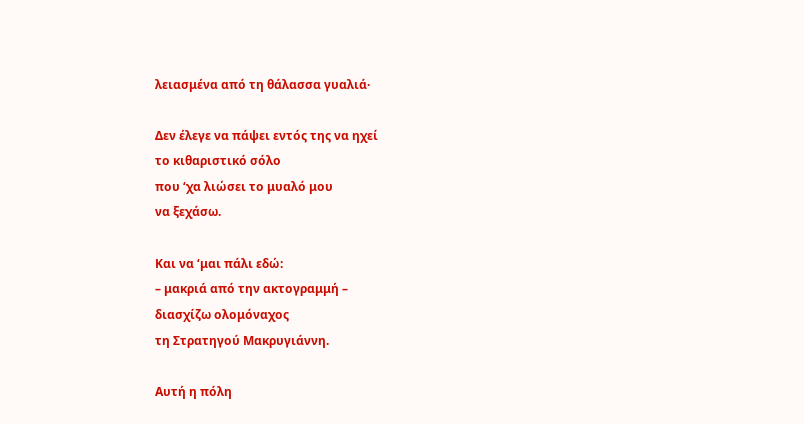λειασμένα από τη θάλασσα γυαλιά·

Δεν έλεγε να πάψει εντός της να ηχεί
το κιθαριστικό σόλο
που ‘χα λιώσει το μυαλό μου
να ξεχάσω.

Και να ‘μαι πάλι εδώ:
– μακριά από την ακτογραμμή –
διασχίζω ολομόναχος
τη Στρατηγού Μακρυγιάννη.

Αυτή η πόλη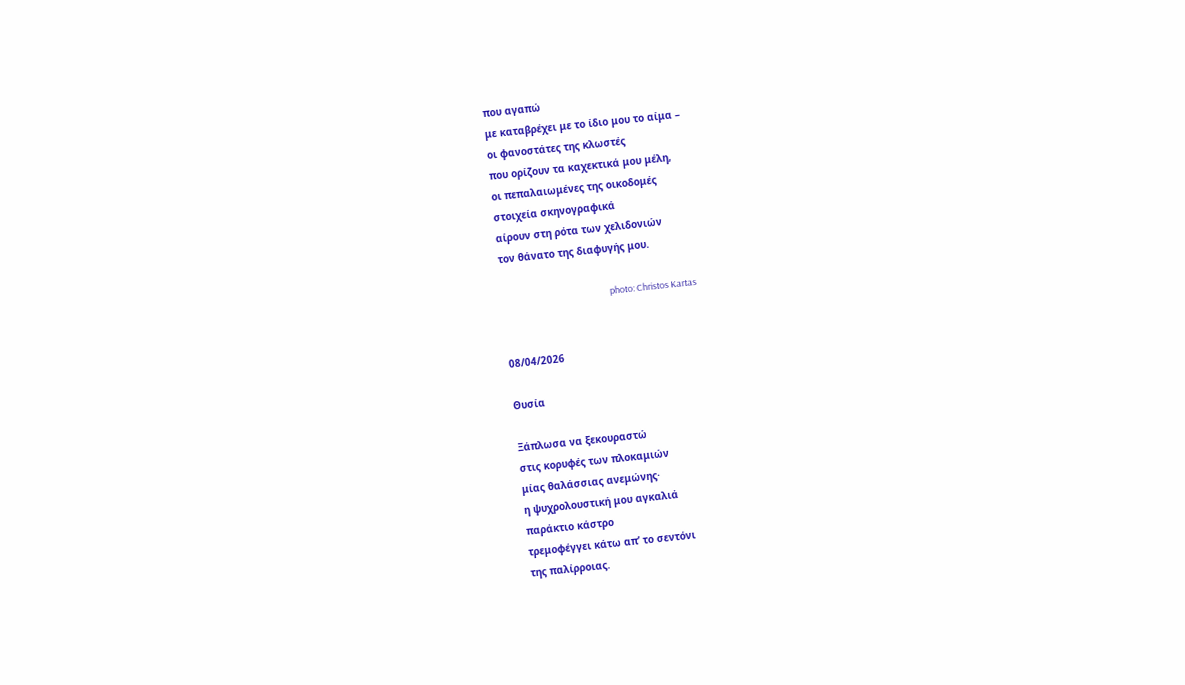που αγαπώ
με καταβρέχει με το ίδιο μου το αίμα –
οι φανοστάτες της κλωστές
που ορίζουν τα καχεκτικά μου μέλη,
οι πεπαλαιωμένες της οικοδομές
στοιχεία σκηνογραφικά
αίρουν στη ρότα των χελιδονιών
τον θάνατο της διαφυγής μου.

                                                      photo: Christos Kartas


08/04/2026

Θυσία

Ξάπλωσα να ξεκουραστώ
στις κορυφές των πλοκαμιών
μίας θαλάσσιας ανεμώνης·
η ψυχρολουστική μου αγκαλιά
παράκτιο κάστρο
τρεμοφέγγει κάτω απ’ το σεντόνι
της παλίρροιας.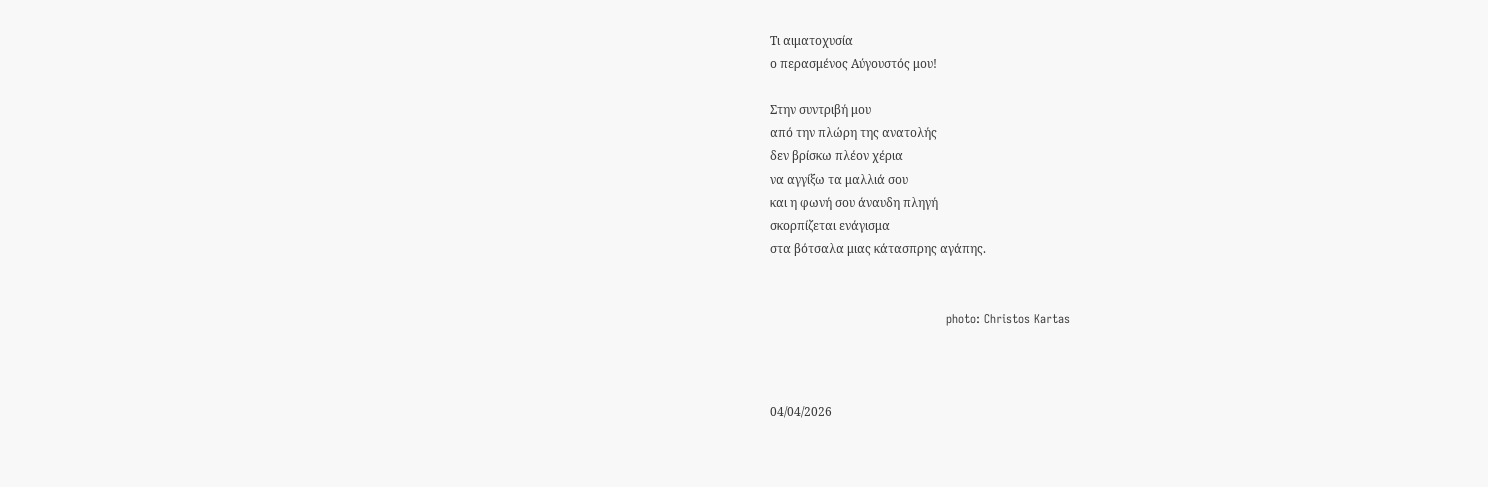Τι αιματοχυσία
ο περασμένος Αύγουστός μου!

Στην συντριβή μου
από την πλώρη της ανατολής
δεν βρίσκω πλέον χέρια
να αγγίξω τα μαλλιά σου
και η φωνή σου άναυδη πληγή
σκορπίζεται ενάγισμα
στα βότσαλα μιας κάτασπρης αγάπης.


                                            photo: Christos Kartas



04/04/2026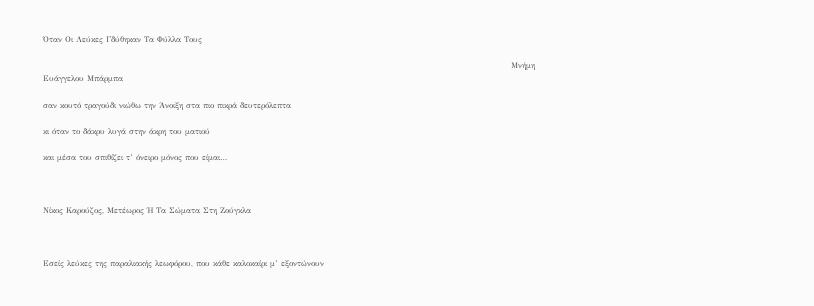Όταν Οι Λεύκες Γδύθηκαν Τα Φύλλα Τους

                                                                                                                                                            Μνήμη Ευάγγελου Μπάρμπα

σαν κουτό τραγούδι νιώθω την Άνοιξη στα πιο πικρά δευτερόλεπτα

κι όταν το δάκρυ λυγά στην άκρη του ματιού

και μέσα του σπιθίζει τ’ όνειρο μόνος που είμαι…



Νίκος Καρούζος, Μετέωρος Ή Τα Σώματα Στη Ζούγκλα



Εσείς λεύκες της παραλιακής λεωφόρου, που κάθε καλοκαίρι μ’ εξοντώνουν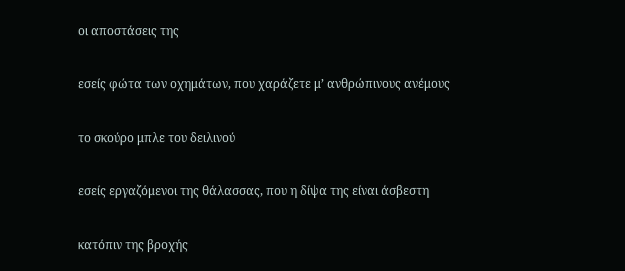οι αποστάσεις της

εσείς φώτα των οχημάτων, που χαράζετε μ’ ανθρώπινους ανέμους

το σκούρο μπλε του δειλινού

εσείς εργαζόμενοι της θάλασσας, που η δίψα της είναι άσβεστη

κατόπιν της βροχής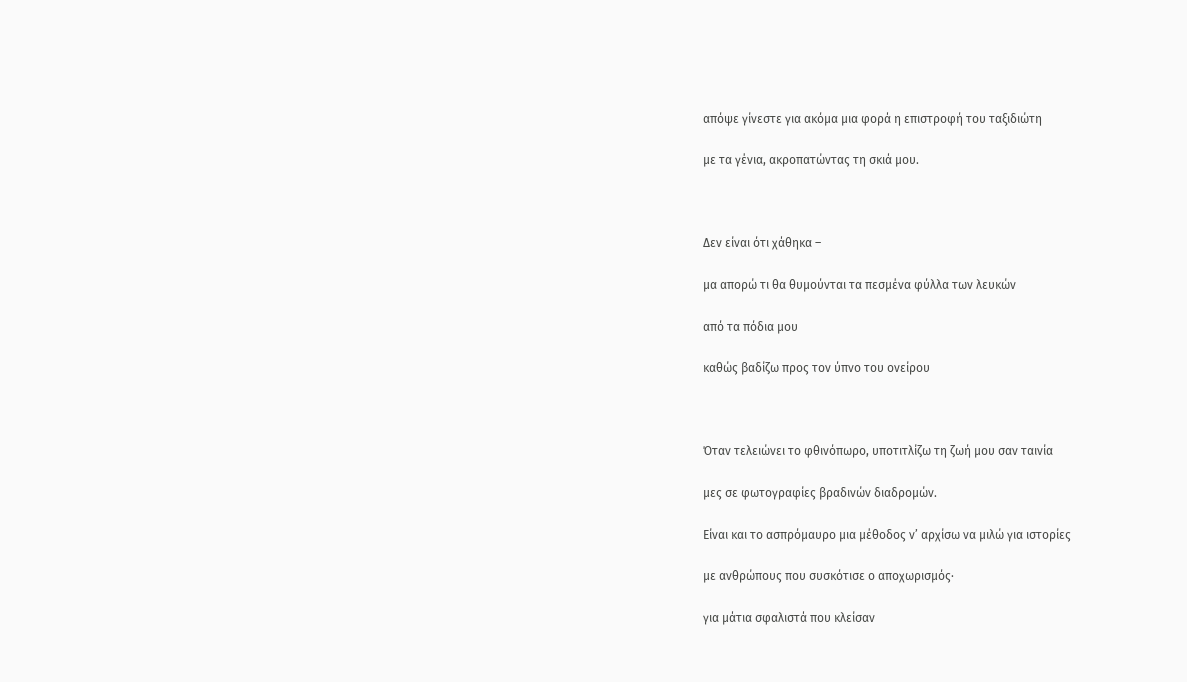απόψε γίνεστε για ακόμα μια φορά η επιστροφή του ταξιδιώτη

με τα γένια, ακροπατώντας τη σκιά μου.



Δεν είναι ότι χάθηκα –

μα απορώ τι θα θυμούνται τα πεσμένα φύλλα των λευκών

από τα πόδια μου

καθώς βαδίζω προς τον ύπνο του ονείρου



Όταν τελειώνει το φθινόπωρο, υποτιτλίζω τη ζωή μου σαν ταινία

μες σε φωτογραφίες βραδινών διαδρομών.

Είναι και το ασπρόμαυρο μια μέθοδος ν’ αρχίσω να μιλώ για ιστορίες

με ανθρώπους που συσκότισε ο αποχωρισμός·

για μάτια σφαλιστά που κλείσαν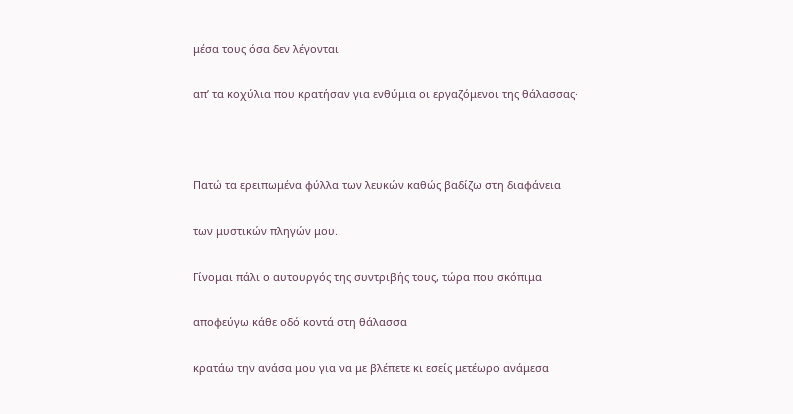μέσα τους όσα δεν λέγονται

απ’ τα κοχύλια που κρατήσαν για ενθύμια οι εργαζόμενοι της θάλασσας·



Πατώ τα ερειπωμένα φύλλα των λευκών καθώς βαδίζω στη διαφάνεια

των μυστικών πληγών μου.

Γίνομαι πάλι ο αυτουργός της συντριβής τους, τώρα που σκόπιμα

αποφεύγω κάθε οδό κοντά στη θάλασσα

κρατάω την ανάσα μου για να με βλέπετε κι εσείς μετέωρο ανάμεσα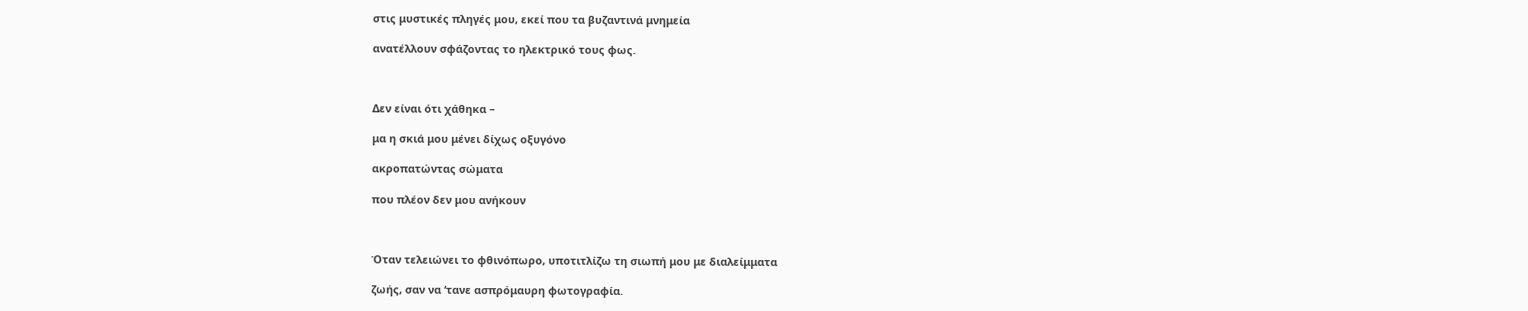στις μυστικές πληγές μου, εκεί που τα βυζαντινά μνημεία

ανατέλλουν σφάζοντας το ηλεκτρικό τους φως.



Δεν είναι ότι χάθηκα –

μα η σκιά μου μένει δίχως οξυγόνο

ακροπατώντας σώματα

που πλέον δεν μου ανήκουν



Όταν τελειώνει το φθινόπωρο, υποτιτλίζω τη σιωπή μου με διαλείμματα

ζωής, σαν να ‘τανε ασπρόμαυρη φωτογραφία.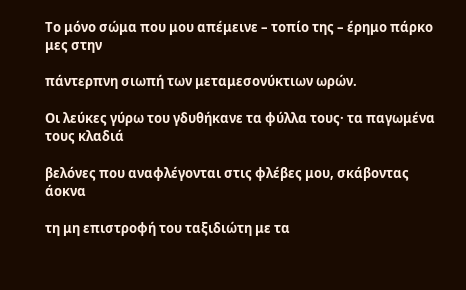Το μόνο σώμα που μου απέμεινε – τοπίο της – έρημο πάρκο μες στην

πάντερπνη σιωπή των μεταμεσονύκτιων ωρών.

Οι λεύκες γύρω του γδυθήκανε τα φύλλα τους· τα παγωμένα τους κλαδιά

βελόνες που αναφλέγονται στις φλέβες μου, σκάβοντας άοκνα

τη μη επιστροφή του ταξιδιώτη με τα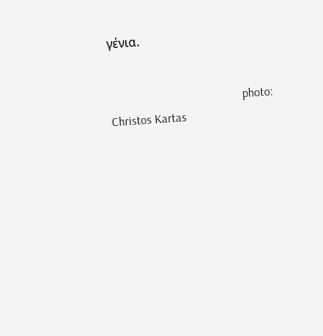γένια.


                                            photo: Christos Kartas